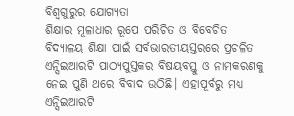ବିଶ୍ୱଗୁରୁର ଯୋଗ୍ୟତା
ଶିକ୍ଷାର ମୂଳାଧାର ରୂପେ ପରିଚିତ ଓ ବିବେଚିତ ବିଦ୍ୟାଳୟ ଶିକ୍ଷା ପାଇଁ ସର୍ବଭାରତୀୟସ୍ତରରେ ପ୍ରଚଳିତ ଏନ୍ସିଇଆରଟି ପାଠ୍ୟପୁସ୍ତକର ବିଷୟବସ୍ତୁ ଓ ନାମକରଣକୁ ନେଇ ପୁଣି ଥରେ ବିବାଦ ଉଠିଛି। ଏହାପୂର୍ବରୁ ମଧ୍ୟ ଏନ୍ସିଇଆରଟି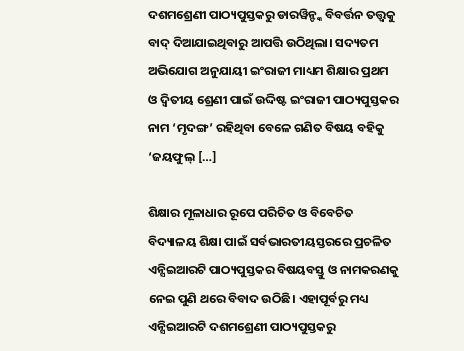ଦଶମଶ୍ରେଣୀ ପାଠ୍ୟପୁସ୍ତକରୁ ଡାରୱିନ୍ଙ୍କ ବିବର୍ତ୍ତନ ତତ୍ତ୍ୱକୁ ବାଦ୍ ଦିଆଯାଇଥିବାରୁ ଆପତ୍ତି ଉଠିଥିଲା। ସଦ୍ୟତମ ଅଭିଯୋଗ ଅନୁଯାୟୀ ଇଂରାଜୀ ମାଧ୍ୟମ ଶିକ୍ଷାର ପ୍ରଥମ ଓ ଦ୍ୱିତୀୟ ଶ୍ରେଣୀ ପାଇଁ ଉଦ୍ଦିଷ୍ଟ ଇଂରାଜୀ ପାଠ୍ୟପୁସ୍ତକର ନାମ ‘ମୃଦଙ୍ଗ’ ରହିଥିବା ବେଳେ ଗଣିତ ବିଷୟ ବହିକୁ ‘ଜୟଫୁଲ୍ […]

ଶିକ୍ଷାର ମୂଳାଧାର ରୂପେ ପରିଚିତ ଓ ବିବେଚିତ ବିଦ୍ୟାଳୟ ଶିକ୍ଷା ପାଇଁ ସର୍ବଭାରତୀୟସ୍ତରରେ ପ୍ରଚଳିତ ଏନ୍ସିଇଆରଟି ପାଠ୍ୟପୁସ୍ତକର ବିଷୟବସ୍ତୁ ଓ ନାମକରଣକୁ ନେଇ ପୁଣି ଥରେ ବିବାଦ ଉଠିଛି। ଏହାପୂର୍ବରୁ ମଧ୍ୟ ଏନ୍ସିଇଆରଟି ଦଶମଶ୍ରେଣୀ ପାଠ୍ୟପୁସ୍ତକରୁ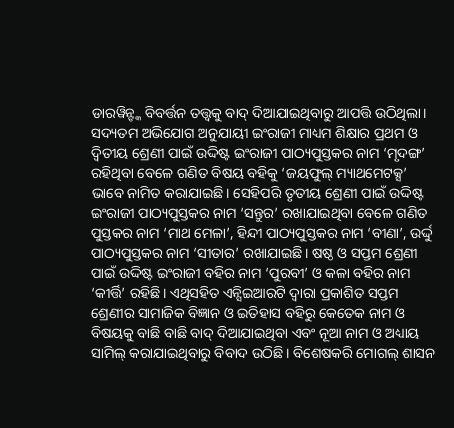ଡାରୱିନ୍ଙ୍କ ବିବର୍ତ୍ତନ ତତ୍ତ୍ୱକୁ ବାଦ୍ ଦିଆଯାଇଥିବାରୁ ଆପତ୍ତି ଉଠିଥିଲା। ସଦ୍ୟତମ ଅଭିଯୋଗ ଅନୁଯାୟୀ ଇଂରାଜୀ ମାଧ୍ୟମ ଶିକ୍ଷାର ପ୍ରଥମ ଓ ଦ୍ୱିତୀୟ ଶ୍ରେଣୀ ପାଇଁ ଉଦ୍ଦିଷ୍ଟ ଇଂରାଜୀ ପାଠ୍ୟପୁସ୍ତକର ନାମ ‘ମୃଦଙ୍ଗ’ ରହିଥିବା ବେଳେ ଗଣିତ ବିଷୟ ବହିକୁ ‘ଜୟଫୁଲ୍ ମ୍ୟାଥମେଟକ୍ସ’ ଭାବେ ନାମିତ କରାଯାଇଛି। ସେହିପରି ତୃତୀୟ ଶ୍ରେଣୀ ପାଇଁ ଉଦ୍ଦିଷ୍ଟ ଇଂରାଜୀ ପାଠ୍ୟପୁସ୍ତକର ନାମ ‘ସନ୍ତୁର’ ରଖାଯାଇଥିବା ବେଳେ ଗଣିତ ପୁସ୍ତକର ନାମ ‘ମାଥ ମେଳା’, ହିନ୍ଦୀ ପାଠ୍ୟପୁସ୍ତକର ନାମ ‘ବୀଣା’, ଉର୍ଦ୍ଦୁ ପାଠ୍ୟପୁସ୍ତକର ନାମ ‘ସୀତାର’ ରଖାଯାଇଛି। ଷଷ୍ଠ ଓ ସପ୍ତମ ଶ୍ରେଣୀ ପାଇଁ ଉଦ୍ଦିଷ୍ଟ ଇଂରାଜୀ ବହିର ନାମ ‘ପୁରବୀ’ ଓ କଳା ବହିର ନାମ ‘କୀର୍ତ୍ତି’ ରହିଛି। ଏଥିସହିତ ଏନ୍ସିଇଆରଟି ଦ୍ୱାରା ପ୍ରକାଶିତ ସପ୍ତମ ଶ୍ରେଣୀର ସାମାଜିକ ବିଜ୍ଞାନ ଓ ଇତିହାସ ବହିରୁ କେତେକ ନାମ ଓ ବିଷୟକୁ ବାଛି ବାଛି ବାଦ୍ ଦିଆଯାଇଥିବା ଏବଂ ନୂଆ ନାମ ଓ ଅଧ୍ୟାୟ ସାମିଲ୍ କରାଯାଇଥିବାରୁ ବିବାଦ ଉଠିଛି। ବିଶେଷକରି ମୋଗଲ୍ ଶାସନ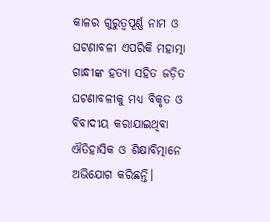କାଳର ଗୁରୁତ୍ୱପୂର୍ଣ୍ଣ ନାମ ଓ ଘଟଣାବଳୀ ଏପରିକି ମହାତ୍ମା ଗାନ୍ଧୀଙ୍କ ହତ୍ୟା ସହିତ ଜଡ଼ିତ ଘଟଣାବଳୀକୁ ମଧ୍ୟ ବିକୃତ ଓ ବିବାଦୀୟ କରାଯାଇଥିବା ଐତିହାସିକ ଓ ଶିକ୍ଷାବିତ୍ମାନେ ଅଭିଯୋଗ କରିଛନ୍ତି।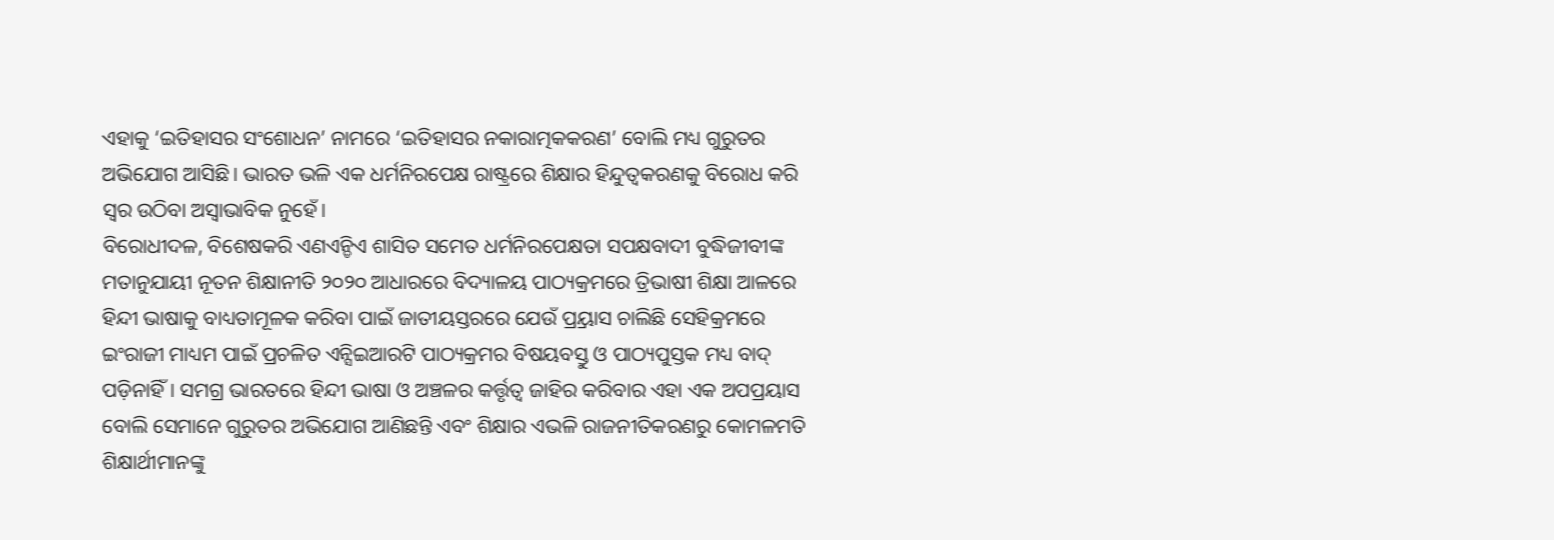ଏହାକୁ ‘ଇତିହାସର ସଂଶୋଧନ’ ନାମରେ ‘ଇତିହାସର ନକାରାତ୍ମକକରଣ’ ବୋଲି ମଧ୍ୟ ଗୁରୁତର ଅଭିଯୋଗ ଆସିଛି। ଭାରତ ଭଳି ଏକ ଧର୍ମନିରପେକ୍ଷ ରାଷ୍ଟ୍ରରେ ଶିକ୍ଷାର ହିନ୍ଦୁତ୍ୱକରଣକୁ ବିରୋଧ କରି ସ୍ୱର ଉଠିବା ଅସ୍ୱାଭାବିକ ନୁହେଁ।
ବିରୋଧୀଦଳ, ବିଶେଷକରି ଏଣଏନ୍ଡିଏ ଶାସିତ ସମେତ ଧର୍ମନିରପେକ୍ଷତା ସପକ୍ଷବାଦୀ ବୁଦ୍ଧିଜୀବୀଙ୍କ ମତାନୁଯାୟୀ ନୂତନ ଶିକ୍ଷାନୀତି ୨୦୨୦ ଆଧାରରେ ବିଦ୍ୟାଳୟ ପାଠ୍ୟକ୍ରମରେ ତ୍ରିଭାଷୀ ଶିକ୍ଷା ଆଳରେ ହିନ୍ଦୀ ଭାଷାକୁ ବାଧ୍ୟତାମୂଳକ କରିବା ପାଇଁ ଜାତୀୟସ୍ତରରେ ଯେଉଁ ପ୍ର୍ରୟାସ ଚାଲିଛି ସେହିକ୍ରମରେ ଇଂରାଜୀ ମାଧ୍ୟମ ପାଇଁ ପ୍ରଚଳିତ ଏନ୍ସିଇଆରଟି ପାଠ୍ୟକ୍ରମର ବିଷୟବସ୍ତୁ ଓ ପାଠ୍ୟପୁସ୍ତକ ମଧ୍ୟ ବାଦ୍ ପଡ଼ିନାହିଁ। ସମଗ୍ର ଭାରତରେ ହିନ୍ଦୀ ଭାଷା ଓ ଅଞ୍ଚଳର କର୍ତ୍ତୃତ୍ୱ ଜାହିର କରିବାର ଏହା ଏକ ଅପପ୍ରୟାସ ବୋଲି ସେମାନେ ଗୁରୁତର ଅଭିଯୋଗ ଆଣିଛନ୍ତି ଏବଂ ଶିକ୍ଷାର ଏଭଳି ରାଜନୀତିକରଣରୁ କୋମଳମତି ଶିକ୍ଷାର୍ଥୀମାନଙ୍କୁ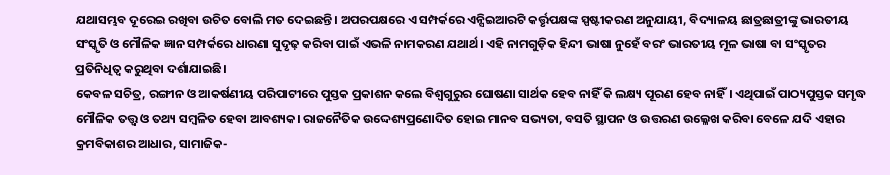ଯଥାସମ୍ଭବ ଦୂରେଇ ରଖିବା ଉଚିତ ବୋଲି ମତ ଦେଇଛନ୍ତି। ଅପରପକ୍ଷରେ ଏ ସମ୍ପର୍କରେ ଏନ୍ସିଇଆରଟି କର୍ତ୍ତୃପକ୍ଷଙ୍କ ସ୍ପଷ୍ଟୀକରଣ ଅନୁଯାୟୀ, ବିଦ୍ୟାଳୟ ଛାତ୍ରଛାତ୍ରୀଙ୍କୁ ଭାରତୀୟ ସଂସ୍କୃତି ଓ ମୌଳିକ ଜ୍ଞାନ ସମ୍ପର୍କରେ ଧାରଣା ସୁଦୃଢ଼ କରିବା ପାଇଁ ଏଭଳି ନାମକରଣ ଯଥାର୍ଥ। ଏହି ନାମଗୁଡ଼ିକ ହିନ୍ଦୀ ଭାଷା ନୁହେଁ ବରଂ ଭାରତୀୟ ମୂଳ ଭାଷା ବା ସଂସ୍କୃତର ପ୍ରତିନିଧିତ୍ୱ କରୁଥିବା ଦର୍ଶାଯାଇଛି।
କେବଳ ସଚିତ୍ର, ରଙ୍ଗୀନ ଓ ଆକର୍ଷଣୀୟ ପରିପାଟୀରେ ପୁସ୍ତକ ପ୍ରକାଶନ କଲେ ବିଶ୍ୱଗୁରୁର ଘୋଷଣା ସାର୍ଥକ ହେବ ନାହିଁ କି ଲକ୍ଷ୍ୟ ପୂରଣ ହେବ ନାହିଁ। ଏଥିପାଇଁ ପାଠ୍ୟପୁସ୍ତକ ସମୃଦ୍ଧ ମୌଳିକ ତତ୍ତ୍ୱ ଓ ତଥ୍ୟ ସମ୍ବଳିତ ହେବା ଆବଶ୍ୟକ। ରାଜନୈତିକ ଉଦ୍ଦେଶ୍ୟପ୍ରଣୋଦିତ ହୋଇ ମାନବ ସଭ୍ୟତା, ବସତି ସ୍ଥାପନ ଓ ଉତ୍ତରଣ ଉଲ୍ଳେଖ କରିବା ବେଳେ ଯଦି ଏହାର କ୍ରମବିକାଶର ଆଧାର, ସାମାଜିକ-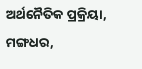ଅର୍ଥନୈତିକ ପ୍ରକ୍ରିୟା, ମଙ୍ଗଧର,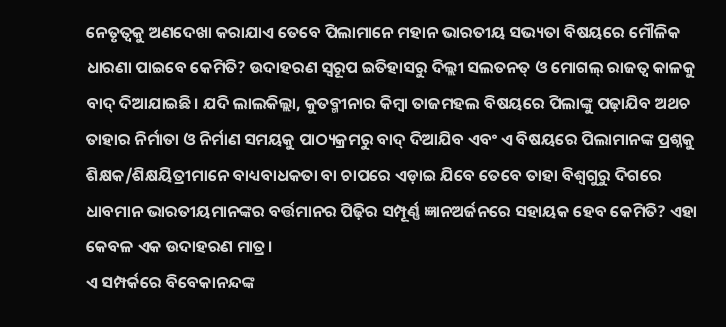ନେତୃତ୍ୱକୁ ଅଣଦେଖା କରାଯାଏ ତେବେ ପିଲାମାନେ ମହାନ ଭାରତୀୟ ସଭ୍ୟତା ବିଷୟରେ ମୌଳିକ ଧାରଣା ପାଇବେ କେମିତି? ଉଦାହରଣ ସ୍ୱରୂପ ଇତିହାସରୁ ଦିଲ୍ଲୀ ସଲତନତ୍ ଓ ମୋଗଲ୍ ରାଜତ୍ୱ କାଳକୁ ବାଦ୍ ଦିଆଯାଇଛି। ଯଦି ଲାଲକିଲ୍ଲା, କୁତବ୍ମୀନାର କିମ୍ବା ତାଜମହଲ ବିଷୟରେ ପିଲାଙ୍କୁ ପଢ଼ାଯିବ ଅଥଚ ତାହାର ନିର୍ମାତା ଓ ନିର୍ମାଣ ସମୟକୁ ପାଠ୍ୟକ୍ରମରୁ ବାଦ୍ ଦିଆଯିବ ଏବଂ ଏ ବିଷୟରେ ପିଲାମାନଙ୍କ ପ୍ରଶ୍ନକୁ ଶିକ୍ଷକ/ଶିକ୍ଷୟିତ୍ରୀମାନେ ବାଧ୍ୟବାଧକତା ବା ଚାପରେ ଏଡ଼ାଇ ଯିବେ ତେବେ ତାହା ବିଶ୍ୱଗୁରୁ ଦିଗରେ ଧାବମାନ ଭାରତୀୟମାନଙ୍କର ବର୍ତ୍ତମାନର ପିଢ଼ିର ସମ୍ପୂର୍ଣ୍ଣ ଜ୍ଞାନଅର୍ଜନରେ ସହାୟକ ହେବ କେମିତି? ଏହା କେବଳ ଏକ ଉଦାହରଣ ମାତ୍ର।
ଏ ସମ୍ପର୍କରେ ବିବେକାନନ୍ଦଙ୍କ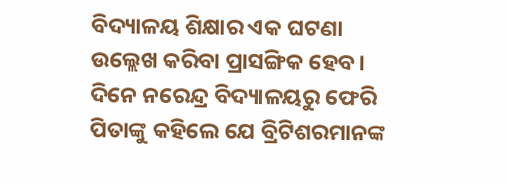ବିଦ୍ୟାଳୟ ଶିକ୍ଷାର ଏକ ଘଟଣା ଉଲ୍ଲେଖ କରିବା ପ୍ରାସଙ୍ଗିକ ହେବ। ଦିନେ ନରେନ୍ଦ୍ର ବିଦ୍ୟାଳୟରୁ ଫେରି ପିତାଙ୍କୁ କହିଲେ ଯେ ବ୍ରିଟିଶରମାନଙ୍କ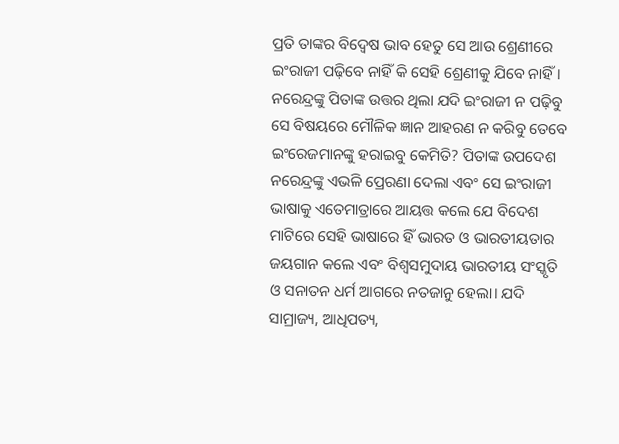ପ୍ରତି ତାଙ୍କର ବିଦ୍ୱେଷ ଭାବ ହେତୁ ସେ ଆଉ ଶ୍ରେଣୀରେ ଇଂରାଜୀ ପଢ଼ିବେ ନାହିଁ କି ସେହି ଶ୍ରେଣୀକୁ ଯିବେ ନାହିଁ। ନରେନ୍ଦ୍ରଙ୍କୁ ପିତାଙ୍କ ଉତ୍ତର ଥିଲା ଯଦି ଇଂରାଜୀ ନ ପଢ଼ିବୁ ସେ ବିଷୟରେ ମୌଳିକ ଜ୍ଞାନ ଆହରଣ ନ କରିବୁ ତେବେ ଇଂରେଜମାନଙ୍କୁ ହରାଇବୁ କେମିତି? ପିତାଙ୍କ ଉପଦେଶ ନରେନ୍ଦ୍ରଙ୍କୁ ଏଭଳି ପ୍ରେରଣା ଦେଲା ଏବଂ ସେ ଇଂରାଜୀ ଭାଷାକୁ ଏତେମାତ୍ରାରେ ଆୟତ୍ତ କଲେ ଯେ ବିଦେଶ ମାଟିରେ ସେହି ଭାଷାରେ ହିଁ ଭାରତ ଓ ଭାରତୀୟତାର ଜୟଗାନ କଲେ ଏବଂ ବିଶ୍ୱସମୁଦାୟ ଭାରତୀୟ ସଂସ୍କୃତି ଓ ସନାତନ ଧର୍ମ ଆଗରେ ନତଜାନୁ ହେଲା। ଯଦି ସାମ୍ରାଜ୍ୟ, ଆଧିପତ୍ୟ,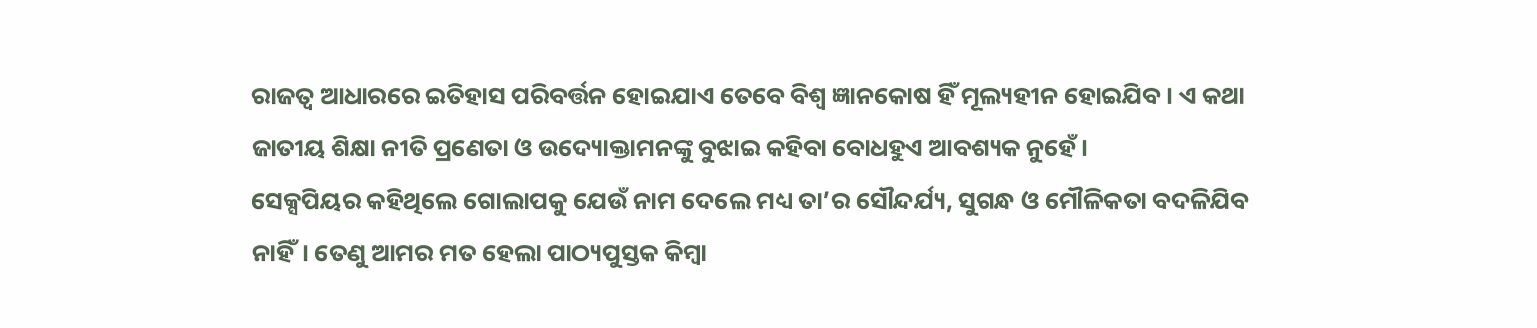ରାଜତ୍ୱ ଆଧାରରେ ଇତିହାସ ପରିବର୍ତ୍ତନ ହୋଇଯାଏ ତେବେ ବିଶ୍ୱ ଜ୍ଞାନକୋଷ ହିଁ ମୂଲ୍ୟହୀନ ହୋଇଯିବ। ଏ କଥା ଜାତୀୟ ଶିକ୍ଷା ନୀତି ପ୍ରଣେତା ଓ ଉଦ୍ୟୋକ୍ତାମନଙ୍କୁ ବୁଝାଇ କହିବା ବୋଧହୁଏ ଆବଶ୍ୟକ ନୁହେଁ।
ସେକ୍ସପିୟର କହିଥିଲେ ଗୋଲାପକୁ ଯେଉଁ ନାମ ଦେଲେ ମଧ୍ୟ ତା’ର ସୌନ୍ଦର୍ଯ୍ୟ, ସୁଗନ୍ଧ ଓ ମୌଳିକତା ବଦଳିଯିବ ନାହିଁ। ତେଣୁ ଆମର ମତ ହେଲା ପାଠ୍ୟପୁସ୍ତକ କିମ୍ବା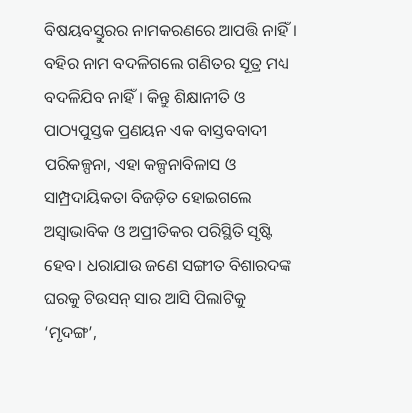ବିଷୟବସ୍ତୁରର ନାମକରଣରେ ଆପତ୍ତି ନାହିଁ। ବହିର ନାମ ବଦଳିଗଲେ ଗଣିତର ସୂତ୍ର ମଧ୍ୟ ବଦଳିଯିବ ନାହିଁ। କିନ୍ତୁ ଶିକ୍ଷାନୀତି ଓ ପାଠ୍ୟପୁସ୍ତକ ପ୍ରଣୟନ ଏକ ବାସ୍ତବବାଦୀ ପରିକଳ୍ପନା, ଏହା କଳ୍ପନାବିଳାସ ଓ ସାମ୍ପ୍ରଦାୟିକତା ବିଜଡ଼ିତ ହୋଇଗଲେ ଅସ୍ୱାଭାବିକ ଓ ଅପ୍ରୀତିକର ପରିସ୍ଥିତି ସୃଷ୍ଟି ହେବ। ଧରାଯାଉ ଜଣେ ସଙ୍ଗୀତ ବିଶାରଦଙ୍କ ଘରକୁ ଟିଉସନ୍ ସାର ଆସି ପିଲାଟିକୁ ‘ମୃଦଙ୍ଗ’,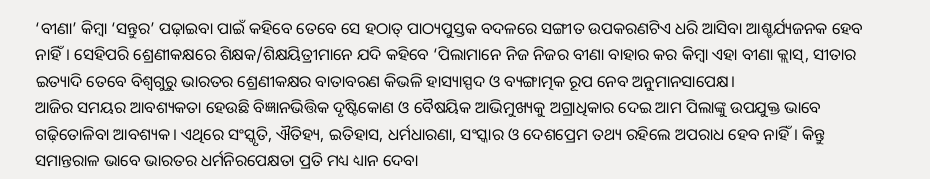‘ବୀଣା’ କିମ୍ବା ‘ସନ୍ତୁର’ ପଢ଼ାଇବା ପାଇଁ କହିବେ ତେବେ ସେ ହଠାତ୍ ପାଠ୍ୟପୁସ୍ତକ ବଦଳରେ ସଙ୍ଗୀତ ଉପକରଣଟିଏ ଧରି ଆସିବା ଆଶ୍ଚର୍ଯ୍ୟଜନକ ହେବ ନାହିଁ। ସେହିପରି ଶ୍ରେଣୀକକ୍ଷରେ ଶିକ୍ଷକ/ଶିକ୍ଷୟିତ୍ରୀମାନେ ଯଦି କହିବେ ‘ପିଲାମାନେ ନିଜ ନିଜର ବୀଣା ବାହାର କର କିମ୍ବା ଏହା ବୀଣା କ୍ଲାସ୍, ସୀତାର ଇତ୍ୟାଦି ତେବେ ବିଶ୍ୱଗୁରୁ ଭାରତର ଶ୍ରେଣୀକକ୍ଷର ବାତାବରଣ କିଭଳି ହାସ୍ୟାସ୍ପଦ ଓ ବ୍ୟଙ୍ଗାତ୍ମକ ରୂପ ନେବ ଅନୁମାନସାପେକ୍ଷ।
ଆଜିର ସମୟର ଆବଶ୍ୟକତା ହେଉଛି ବିଜ୍ଞାନଭିତ୍ତିକ ଦୃଷ୍ଟିକୋଣ ଓ ବୈଷୟିକ ଆଭିମୁଖ୍ୟକୁ ଅଗ୍ରାଧିକାର ଦେଇ ଆମ ପିଲାଙ୍କୁ ଉପଯୁକ୍ତ ଭାବେ ଗଢ଼ିତୋଳିବା ଆବଶ୍ୟକ। ଏଥିରେ ସଂସ୍କୃତି, ଐତିହ୍ୟ, ଇତିହାସ, ଧର୍ମଧାରଣା, ସଂସ୍କାର ଓ ଦେଶପ୍ରେମ ତଥ୍ୟ ରହିଲେ ଅପରାଧ ହେବ ନାହିଁ। କିନ୍ତୁ ସମାନ୍ତରାଳ ଭାବେ ଭାରତର ଧର୍ମନିରପେକ୍ଷତା ପ୍ରତି ମଧ୍ୟ ଧ୍ୟାନ ଦେବା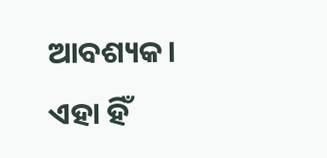ଆବଶ୍ୟକ। ଏହା ହିଁ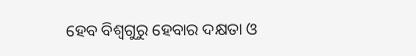ହେବ ବିଶ୍ୱଗୁରୁ ହେବାର ଦକ୍ଷତା ଓ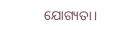ଯୋଗ୍ୟତା।